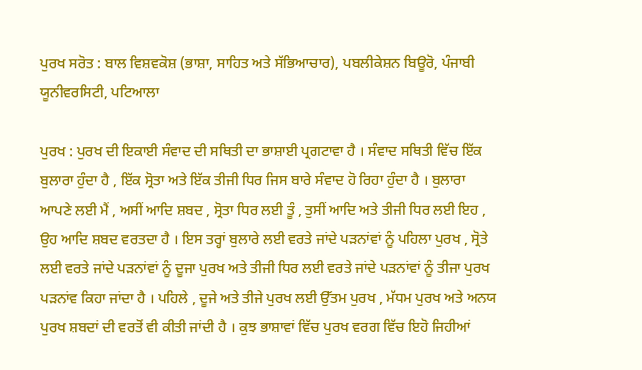ਪੁਰਖ ਸਰੋਤ : ਬਾਲ ਵਿਸ਼ਵਕੋਸ਼ (ਭਾਸ਼ਾ, ਸਾਹਿਤ ਅਤੇ ਸੱਭਿਆਚਾਰ), ਪਬਲੀਕੇਸ਼ਨ ਬਿਊਰੋ, ਪੰਜਾਬੀ ਯੂਨੀਵਰਸਿਟੀ, ਪਟਿਆਲਾ

ਪੁਰਖ : ਪੁਰਖ ਦੀ ਇਕਾਈ ਸੰਵਾਦ ਦੀ ਸਥਿਤੀ ਦਾ ਭਾਸ਼ਾਈ ਪ੍ਰਗਟਾਵਾ ਹੈ । ਸੰਵਾਦ ਸਥਿਤੀ ਵਿੱਚ ਇੱਕ ਬੁਲਾਰਾ ਹੁੰਦਾ ਹੈ , ਇੱਕ ਸ੍ਰੋਤਾ ਅਤੇ ਇੱਕ ਤੀਜੀ ਧਿਰ ਜਿਸ ਬਾਰੇ ਸੰਵਾਦ ਹੋ ਰਿਹਾ ਹੁੰਦਾ ਹੈ । ਬੁਲਾਰਾ ਆਪਣੇ ਲਈ ਮੈਂ , ਅਸੀਂ ਆਦਿ ਸ਼ਬਦ , ਸ੍ਰੋਤਾ ਧਿਰ ਲਈ ਤੂੰ , ਤੁਸੀਂ ਆਦਿ ਅਤੇ ਤੀਜੀ ਧਿਰ ਲਈ ਇਹ , ਉਹ ਆਦਿ ਸ਼ਬਦ ਵਰਤਦਾ ਹੈ । ਇਸ ਤਰ੍ਹਾਂ ਬੁਲਾਰੇ ਲਈ ਵਰਤੇ ਜਾਂਦੇ ਪੜਨਾਂਵਾਂ ਨੂੰ ਪਹਿਲਾ ਪੁਰਖ , ਸ੍ਰੋਤੇ ਲਈ ਵਰਤੇ ਜਾਂਦੇ ਪੜਨਾਂਵਾਂ ਨੂੰ ਦੂਜਾ ਪੁਰਖ ਅਤੇ ਤੀਜੀ ਧਿਰ ਲਈ ਵਰਤੇ ਜਾਂਦੇ ਪੜਨਾਂਵਾਂ ਨੂੰ ਤੀਜਾ ਪੁਰਖ ਪੜਨਾਂਵ ਕਿਹਾ ਜਾਂਦਾ ਹੈ । ਪਹਿਲੇ , ਦੂਜੇ ਅਤੇ ਤੀਜੇ ਪੁਰਖ ਲਈ ਉੱਤਮ ਪੁਰਖ , ਮੱਧਮ ਪੁਰਖ ਅਤੇ ਅਨਯ ਪੁਰਖ ਸ਼ਬਦਾਂ ਦੀ ਵਰਤੋਂ ਵੀ ਕੀਤੀ ਜਾਂਦੀ ਹੈ । ਕੁਝ ਭਾਸ਼ਾਵਾਂ ਵਿੱਚ ਪੁਰਖ ਵਰਗ ਵਿੱਚ ਇਹੋ ਜਿਹੀਆਂ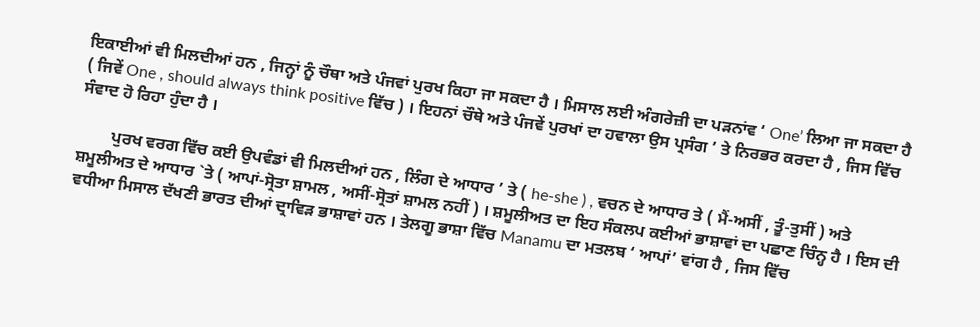ਇਕਾਈਆਂ ਵੀ ਮਿਲਦੀਆਂ ਹਨ , ਜਿਨ੍ਹਾਂ ਨੂੰ ਚੌਥਾ ਅਤੇ ਪੰਜਵਾਂ ਪੁਰਖ ਕਿਹਾ ਜਾ ਸਕਦਾ ਹੈ । ਮਿਸਾਲ ਲਈ ਅੰਗਰੇਜ਼ੀ ਦਾ ਪੜਨਾਂਵ ‘ One’ ਲਿਆ ਜਾ ਸਕਦਾ ਹੈ ( ਜਿਵੇਂ One , should always think positive ਵਿੱਚ ) । ਇਹਨਾਂ ਚੌਥੇ ਅਤੇ ਪੰਜਵੇਂ ਪੁਰਖਾਂ ਦਾ ਹਵਾਲਾ ਉਸ ਪ੍ਰਸੰਗ ’ ਤੇ ਨਿਰਭਰ ਕਰਦਾ ਹੈ , ਜਿਸ ਵਿੱਚ ਸੰਵਾਦ ਹੋ ਰਿਹਾ ਹੁੰਦਾ ਹੈ ।

        ਪੁਰਖ ਵਰਗ ਵਿੱਚ ਕਈ ਉਪਵੰਡਾਂ ਵੀ ਮਿਲਦੀਆਂ ਹਨ , ਲਿੰਗ ਦੇ ਆਧਾਰ ’ ਤੇ ( he-she ) , ਵਚਨ ਦੇ ਆਧਾਰ ਤੇ ( ਮੈਂ-ਅਸੀਂ , ਤੂੰ-ਤੁਸੀਂ ) ਅਤੇ ਸ਼ਮੂਲੀਅਤ ਦੇ ਆਧਾਰ `ਤੇ ( ਆਪਾਂ-ਸ੍ਰੋਤਾ ਸ਼ਾਮਲ , ਅਸੀਂ-ਸ੍ਰੋਤਾਂ ਸ਼ਾਮਲ ਨਹੀਂ ) । ਸ਼ਮੂਲੀਅਤ ਦਾ ਇਹ ਸੰਕਲਪ ਕਈਆਂ ਭਾਸ਼ਾਵਾਂ ਦਾ ਪਛਾਣ ਚਿੰਨ੍ਹ ਹੈ । ਇਸ ਦੀ ਵਧੀਆ ਮਿਸਾਲ ਦੱਖਣੀ ਭਾਰਤ ਦੀਆਂ ਦ੍ਰਾਵਿੜ ਭਾਸ਼ਾਵਾਂ ਹਨ । ਤੇਲਗੂ ਭਾਸ਼ਾ ਵਿੱਚ Manamu ਦਾ ਮਤਲਬ ‘ ਆਪਾਂ’ ਵਾਂਗ ਹੈ , ਜਿਸ ਵਿੱਚ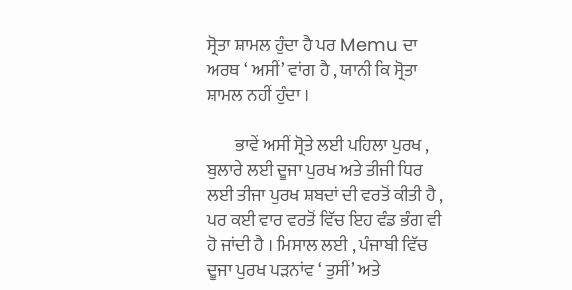ਸ੍ਰੋਤਾ ਸ਼ਾਮਲ ਹੁੰਦਾ ਹੈ ਪਰ Memu ਦਾ ਅਰਥ ‘ ਅਸੀਂ’ ਵਾਂਗ ਹੈ , ਯਾਨੀ ਕਿ ਸ੍ਰੋਤਾ ਸ਼ਾਮਲ ਨਹੀਂ ਹੁੰਦਾ ।

        ਭਾਵੇਂ ਅਸੀਂ ਸ੍ਰੋਤੇ ਲਈ ਪਹਿਲਾ ਪੁਰਖ , ਬੁਲਾਰੇ ਲਈ ਦੂਜਾ ਪੁਰਖ ਅਤੇ ਤੀਜੀ ਧਿਰ ਲਈ ਤੀਜਾ ਪੁਰਖ ਸ਼ਬਦਾਂ ਦੀ ਵਰਤੋਂ ਕੀਤੀ ਹੈ , ਪਰ ਕਈ ਵਾਰ ਵਰਤੋਂ ਵਿੱਚ ਇਹ ਵੰਡ ਭੰਗ ਵੀ ਹੋ ਜਾਂਦੀ ਹੈ । ਮਿਸਾਲ ਲਈ , ਪੰਜਾਬੀ ਵਿੱਚ ਦੂਜਾ ਪੁਰਖ ਪੜਨਾਂਵ ‘ ਤੁਸੀਂ’ ਅਤੇ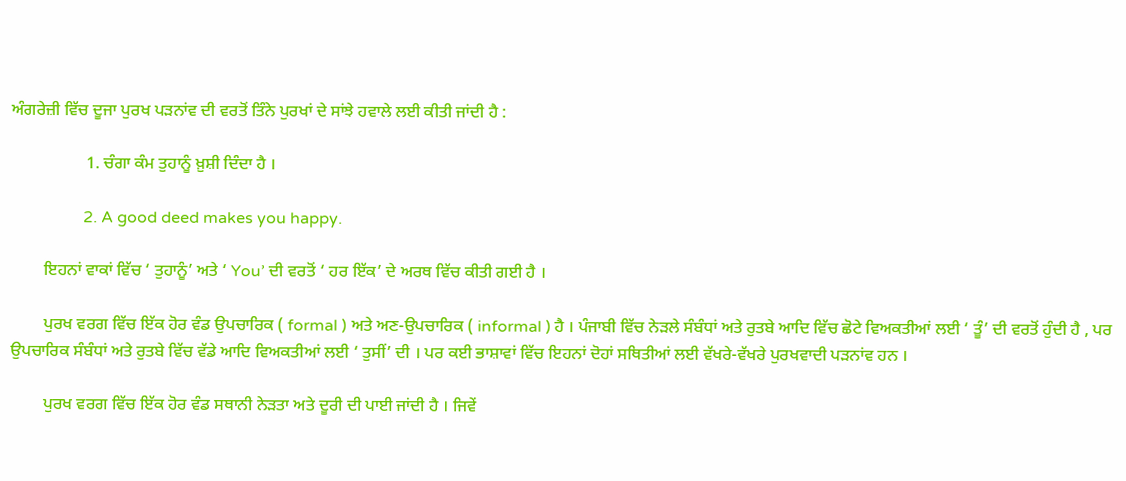ਅੰਗਰੇਜ਼ੀ ਵਿੱਚ ਦੂਜਾ ਪੁਰਖ ਪੜਨਾਂਵ ਦੀ ਵਰਤੋਂ ਤਿੰਨੇ ਪੁਰਖਾਂ ਦੇ ਸਾਂਝੇ ਹਵਾਲੇ ਲਈ ਕੀਤੀ ਜਾਂਦੀ ਹੈ :

                  1. ਚੰਗਾ ਕੰਮ ਤੁਹਾਨੂੰ ਖ਼ੁਸ਼ੀ ਦਿੰਦਾ ਹੈ ।

                  2. A good deed makes you happy.

        ਇਹਨਾਂ ਵਾਕਾਂ ਵਿੱਚ ‘ ਤੁਹਾਨੂੰ’ ਅਤੇ ‘ You’ ਦੀ ਵਰਤੋਂ ‘ ਹਰ ਇੱਕ’ ਦੇ ਅਰਥ ਵਿੱਚ ਕੀਤੀ ਗਈ ਹੈ ।

        ਪੁਰਖ ਵਰਗ ਵਿੱਚ ਇੱਕ ਹੋਰ ਵੰਡ ਉਪਚਾਰਿਕ ( formal ) ਅਤੇ ਅਣ-ਉਪਚਾਰਿਕ ( informal ) ਹੈ । ਪੰਜਾਬੀ ਵਿੱਚ ਨੇੜਲੇ ਸੰਬੰਧਾਂ ਅਤੇ ਰੁਤਬੇ ਆਦਿ ਵਿੱਚ ਛੋਟੇ ਵਿਅਕਤੀਆਂ ਲਈ ‘ ਤੂੰ’ ਦੀ ਵਰਤੋਂ ਹੁੰਦੀ ਹੈ , ਪਰ ਉਪਚਾਰਿਕ ਸੰਬੰਧਾਂ ਅਤੇ ਰੁਤਬੇ ਵਿੱਚ ਵੱਡੇ ਆਦਿ ਵਿਅਕਤੀਆਂ ਲਈ ‘ ਤੁਸੀਂ’ ਦੀ । ਪਰ ਕਈ ਭਾਸ਼ਾਵਾਂ ਵਿੱਚ ਇਹਨਾਂ ਦੋਹਾਂ ਸਥਿਤੀਆਂ ਲਈ ਵੱਖਰੇ-ਵੱਖਰੇ ਪੁਰਖਵਾਦੀ ਪੜਨਾਂਵ ਹਨ ।

        ਪੁਰਖ ਵਰਗ ਵਿੱਚ ਇੱਕ ਹੋਰ ਵੰਡ ਸਥਾਨੀ ਨੇੜਤਾ ਅਤੇ ਦੂਰੀ ਦੀ ਪਾਈ ਜਾਂਦੀ ਹੈ । ਜਿਵੇਂ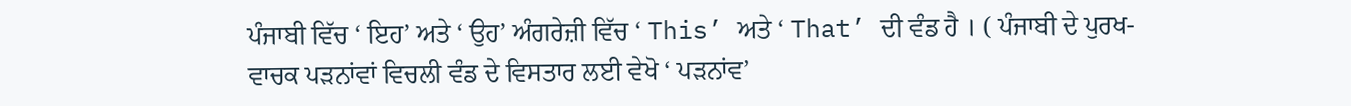ਪੰਜਾਬੀ ਵਿੱਚ ‘ ਇਹ’ ਅਤੇ ‘ ਉਹ’ ਅੰਗਰੇਜ਼ੀ ਵਿੱਚ ‘ This’ ਅਤੇ ‘ That’ ਦੀ ਵੰਡ ਹੈ । ( ਪੰਜਾਬੀ ਦੇ ਪੁਰਖ-ਵਾਚਕ ਪੜਨਾਂਵਾਂ ਵਿਚਲੀ ਵੰਡ ਦੇ ਵਿਸਤਾਰ ਲਈ ਵੇਖੋ ‘ ਪੜਨਾਂਵ’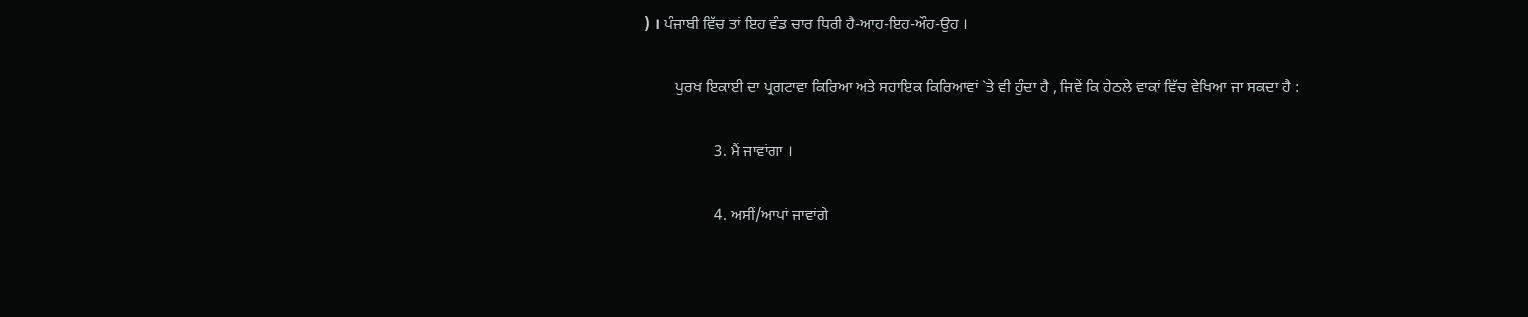) । ਪੰਜਾਬੀ ਵਿੱਚ ਤਾਂ ਇਹ ਵੰਡ ਚਾਰ ਧਿਰੀ ਹੈ-ਆਹ-ਇਹ-ਔਹ-ਉਹ ।

        ਪੁਰਖ ਇਕਾਈ ਦਾ ਪ੍ਰਗਟਾਵਾ ਕਿਰਿਆ ਅਤੇ ਸਹਾਇਕ ਕਿਰਿਆਵਾਂ `ਤੇ ਵੀ ਹੁੰਦਾ ਹੈ , ਜਿਵੇਂ ਕਿ ਹੇਠਲੇ ਵਾਕਾਂ ਵਿੱਚ ਵੇਖਿਆ ਜਾ ਸਕਦਾ ਹੈ :

                  3. ਮੈਂ ਜਾਵਾਂਗਾ ।

                  4. ਅਸੀਂ/ਆਪਾਂ ਜਾਵਾਂਗੇ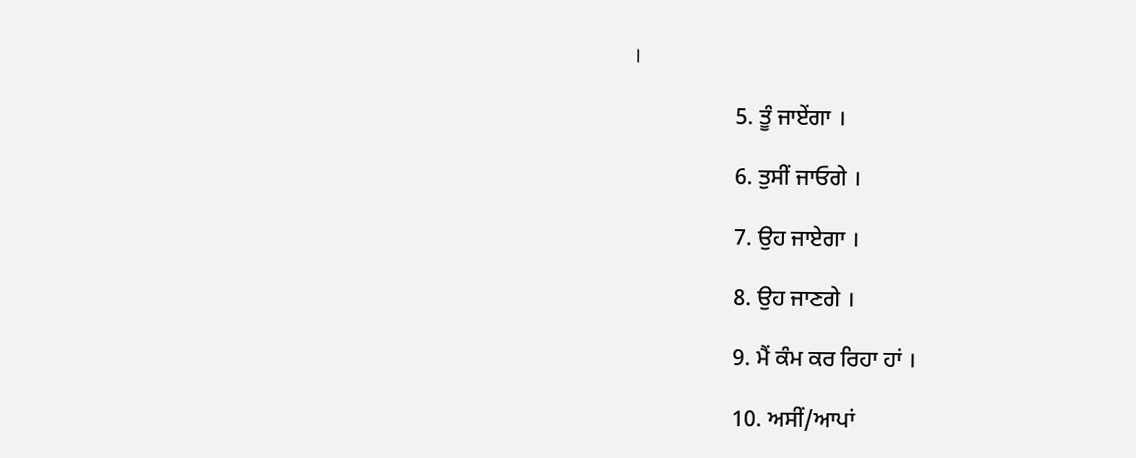।

                  5. ਤੂੰ ਜਾਏਂਗਾ ।

                  6. ਤੁਸੀਂ ਜਾਓਗੇ ।

                  7. ਉਹ ਜਾਏਗਾ ।

                  8. ਉਹ ਜਾਣਗੇ ।

                  9. ਮੈਂ ਕੰਮ ਕਰ ਰਿਹਾ ਹਾਂ ।

                  10. ਅਸੀਂ/ਆਪਾਂ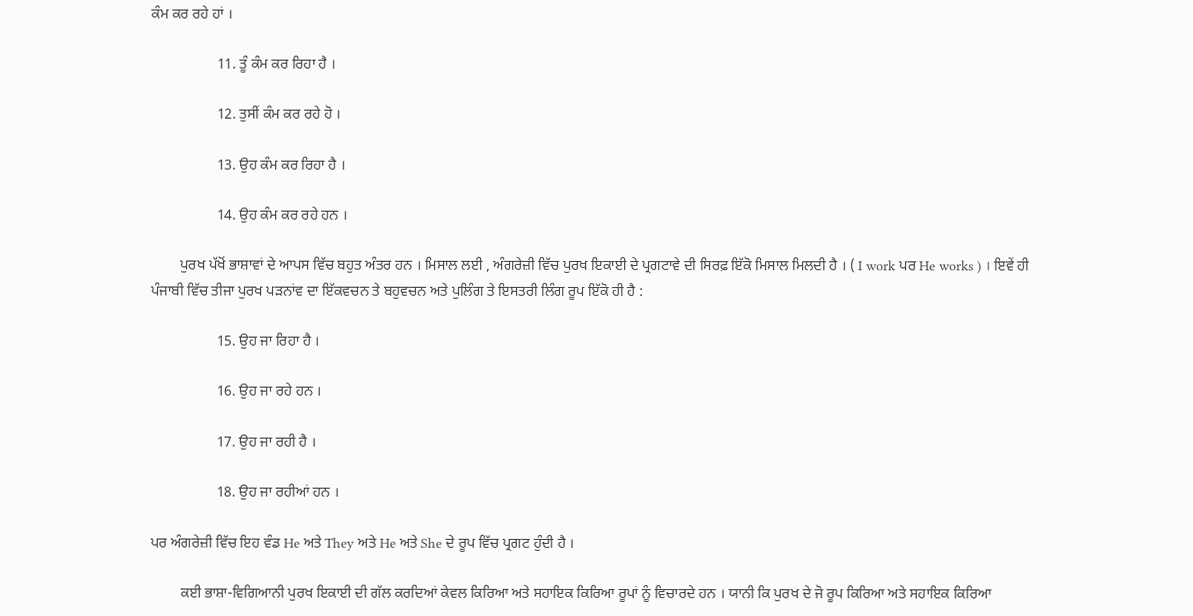ਕੰਮ ਕਰ ਰਹੇ ਹਾਂ ।

                  11. ਤੂੰ ਕੰਮ ਕਰ ਰਿਹਾ ਹੈ ।

                  12. ਤੁਸੀਂ ਕੰਮ ਕਰ ਰਹੇ ਹੋ ।

                  13. ਉਹ ਕੰਮ ਕਰ ਰਿਹਾ ਹੈ ।

                  14. ਉਹ ਕੰਮ ਕਰ ਰਹੇ ਹਨ ।

        ਪੁਰਖ ਪੱਖੋਂ ਭਾਸ਼ਾਵਾਂ ਦੇ ਆਪਸ ਵਿੱਚ ਬਹੁਤ ਅੰਤਰ ਹਨ । ਮਿਸਾਲ ਲਈ , ਅੰਗਰੇਜ਼ੀ ਵਿੱਚ ਪੁਰਖ ਇਕਾਈ ਦੇ ਪ੍ਰਗਟਾਵੇ ਦੀ ਸਿਰਫ਼ ਇੱਕੋ ਮਿਸਾਲ ਮਿਲਦੀ ਹੈ । ( I work ਪਰ He works ) । ਇਵੇਂ ਹੀ ਪੰਜਾਬੀ ਵਿੱਚ ਤੀਜਾ ਪੁਰਖ ਪੜਨਾਂਵ ਦਾ ਇੱਕਵਚਨ ਤੇ ਬਹੁਵਚਨ ਅਤੇ ਪੁਲਿੰਗ ਤੇ ਇਸਤਰੀ ਲਿੰਗ ਰੂਪ ਇੱਕੋ ਹੀ ਹੈ :

                  15. ਉਹ ਜਾ ਰਿਹਾ ਹੈ ।

                  16. ਉਹ ਜਾ ਰਹੇ ਹਨ ।

                  17. ਉਹ ਜਾ ਰਹੀ ਹੈ ।

                  18. ਉਹ ਜਾ ਰਹੀਆਂ ਹਨ ।

ਪਰ ਅੰਗਰੇਜ਼ੀ ਵਿੱਚ ਇਹ ਵੰਡ He ਅਤੇ They ਅਤੇ He ਅਤੇ She ਦੇ ਰੂਪ ਵਿੱਚ ਪ੍ਰਗਟ ਹੁੰਦੀ ਹੈ ।

        ਕਈ ਭਾਸ਼ਾ-ਵਿਗਿਆਨੀ ਪੁਰਖ ਇਕਾਈ ਦੀ ਗੱਲ ਕਰਦਿਆਂ ਕੇਵਲ ਕਿਰਿਆ ਅਤੇ ਸਹਾਇਕ ਕਿਰਿਆ ਰੂਪਾਂ ਨੂੰ ਵਿਚਾਰਦੇ ਹਨ । ਯਾਨੀ ਕਿ ਪੁਰਖ ਦੇ ਜੋ ਰੂਪ ਕਿਰਿਆ ਅਤੇ ਸਹਾਇਕ ਕਿਰਿਆ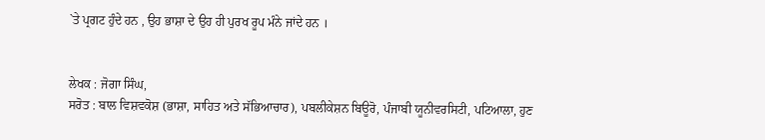`ਤੇ ਪ੍ਰਗਟ ਹੁੰਦੇ ਹਨ , ਉਹ ਭਾਸ਼ਾ ਦੇ ਉਹ ਹੀ ਪੁਰਖ ਰੂਪ ਮੰਨੇ ਜਾਂਦੇ ਹਨ ।


ਲੇਖਕ : ਜੋਗਾ ਸਿੰਘ,
ਸਰੋਤ : ਬਾਲ ਵਿਸ਼ਵਕੋਸ਼ (ਭਾਸ਼ਾ, ਸਾਹਿਤ ਅਤੇ ਸੱਭਿਆਚਾਰ), ਪਬਲੀਕੇਸ਼ਨ ਬਿਊਰੋ, ਪੰਜਾਬੀ ਯੂਨੀਵਰਸਿਟੀ, ਪਟਿਆਲਾ, ਹੁਣ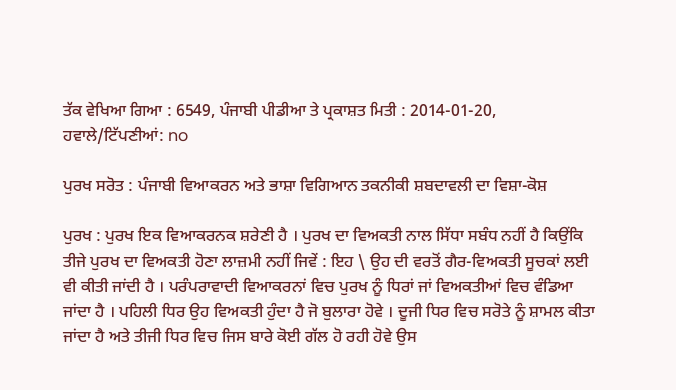ਤੱਕ ਵੇਖਿਆ ਗਿਆ : 6549, ਪੰਜਾਬੀ ਪੀਡੀਆ ਤੇ ਪ੍ਰਕਾਸ਼ਤ ਮਿਤੀ : 2014-01-20, ਹਵਾਲੇ/ਟਿੱਪਣੀਆਂ: no

ਪੁਰਖ ਸਰੋਤ : ਪੰਜਾਬੀ ਵਿਆਕਰਨ ਅਤੇ ਭਾਸ਼ਾ ਵਿਗਿਆਨ ਤਕਨੀਕੀ ਸ਼ਬਦਾਵਲੀ ਦਾ ਵਿਸ਼ਾ-ਕੋਸ਼

ਪੁਰਖ : ਪੁਰਖ ਇਕ ਵਿਆਕਰਨਕ ਸ਼ਰੇਣੀ ਹੈ । ਪੁਰਖ ਦਾ ਵਿਅਕਤੀ ਨਾਲ ਸਿੱਧਾ ਸਬੰਧ ਨਹੀਂ ਹੈ ਕਿਉਂਕਿ ਤੀਜੇ ਪੁਰਖ ਦਾ ਵਿਅਕਤੀ ਹੋਣਾ ਲਾਜ਼ਮੀ ਨਹੀਂ ਜਿਵੇਂ : ਇਹ \ ਉਹ ਦੀ ਵਰਤੋਂ ਗੈਰ-ਵਿਅਕਤੀ ਸੂਚਕਾਂ ਲਈ ਵੀ ਕੀਤੀ ਜਾਂਦੀ ਹੈ । ਪਰੰਪਰਾਵਾਦੀ ਵਿਆਕਰਨਾਂ ਵਿਚ ਪੁਰਖ ਨੂੰ ਧਿਰਾਂ ਜਾਂ ਵਿਅਕਤੀਆਂ ਵਿਚ ਵੰਡਿਆ ਜਾਂਦਾ ਹੈ । ਪਹਿਲੀ ਧਿਰ ਉਹ ਵਿਅਕਤੀ ਹੁੰਦਾ ਹੈ ਜੋ ਬੁਲਾਰਾ ਹੋਵੇ । ਦੂਜੀ ਧਿਰ ਵਿਚ ਸਰੋਤੇ ਨੂੰ ਸ਼ਾਮਲ ਕੀਤਾ ਜਾਂਦਾ ਹੈ ਅਤੇ ਤੀਜੀ ਧਿਰ ਵਿਚ ਜਿਸ ਬਾਰੇ ਕੋਈ ਗੱਲ ਹੋ ਰਹੀ ਹੋਵੇ ਉਸ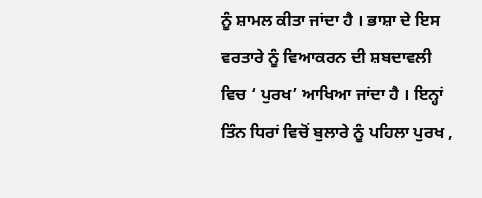ਨੂੰ ਸ਼ਾਮਲ ਕੀਤਾ ਜਾਂਦਾ ਹੈ । ਭਾਸ਼ਾ ਦੇ ਇਸ ਵਰਤਾਰੇ ਨੂੰ ਵਿਆਕਰਨ ਦੀ ਸ਼ਬਦਾਵਲੀ ਵਿਚ ‘ ਪੁਰਖ’ ਆਖਿਆ ਜਾਂਦਾ ਹੈ । ਇਨ੍ਹਾਂ ਤਿੰਨ ਧਿਰਾਂ ਵਿਚੋਂ ਬੁਲਾਰੇ ਨੂੰ ਪਹਿਲਾ ਪੁਰਖ ,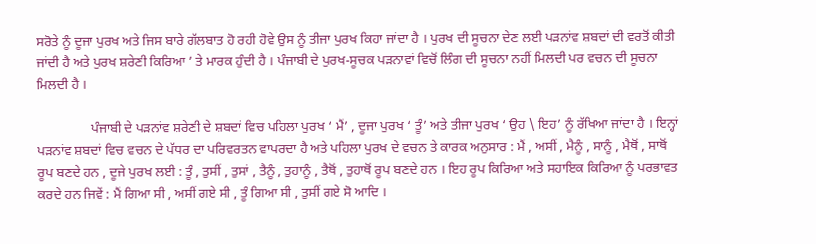ਸਰੋਤੇ ਨੂੰ ਦੂਜਾ ਪੁਰਖ ਅਤੇ ਜਿਸ ਬਾਰੇ ਗੱਲਬਾਤ ਹੋ ਰਹੀ ਹੋਵੇ ਉਸ ਨੂੰ ਤੀਜਾ ਪੁਰਖ ਕਿਹਾ ਜਾਂਦਾ ਹੈ । ਪੁਰਖ ਦੀ ਸੂਚਨਾ ਦੇਣ ਲਈ ਪੜਨਾਂਵ ਸ਼ਬਦਾਂ ਦੀ ਵਰਤੋਂ ਕੀਤੀ ਜਾਂਦੀ ਹੈ ਅਤੇ ਪੁਰਖ ਸ਼ਰੇਣੀ ਕਿਰਿਆ ’ ਤੇ ਮਾਰਕ ਹੁੰਦੀ ਹੈ । ਪੰਜਾਬੀ ਦੇ ਪੁਰਖ-ਸੂਚਕ ਪੜਨਾਵਾਂ ਵਿਚੋਂ ਲਿੰਗ ਦੀ ਸੂਚਨਾ ਨਹੀਂ ਮਿਲਦੀ ਪਰ ਵਚਨ ਦੀ ਸੂਚਨਾ ਮਿਲਦੀ ਹੈ ।

                ਪੰਜਾਬੀ ਦੇ ਪੜਨਾਂਵ ਸ਼ਰੇਣੀ ਦੇ ਸ਼ਬਦਾਂ ਵਿਚ ਪਹਿਲਾ ਪੁਰਖ ‘ ਮੈਂ’ , ਦੂਜਾ ਪੁਰਖ ‘ ਤੂੰ’ ਅਤੇ ਤੀਜਾ ਪੁਰਖ ‘ ਉਹ \ ਇਹ’ ਨੂੰ ਰੱਖਿਆ ਜਾਂਦਾ ਹੈ । ਇਨ੍ਹਾਂ ਪੜਨਾਂਵ ਸ਼ਬਦਾਂ ਵਿਚ ਵਚਨ ਦੇ ਪੱਧਰ ਦਾ ਪਰਿਵਰਤਨ ਵਾਪਰਦਾ ਹੈ ਅਤੇ ਪਹਿਲਾ ਪੁਰਖ ਦੇ ਵਚਨ ਤੇ ਕਾਰਕ ਅਨੁਸਾਰ : ਮੈਂ , ਅਸੀਂ , ਮੈਨੂੰ , ਸਾਨੂੰ , ਮੈਥੋਂ , ਸਾਥੋਂ ਰੂਪ ਬਣਦੇ ਹਨ , ਦੂਜੇ ਪੁਰਖ ਲਈ : ਤੂੰ , ਤੁਸੀਂ , ਤੁਸਾਂ , ਤੈਨੂੰ , ਤੁਹਾਨੂੰ , ਤੈਥੋਂ , ਤੁਹਾਥੋਂ ਰੂਪ ਬਣਦੇ ਹਨ । ਇਹ ਰੂਪ ਕਿਰਿਆ ਅਤੇ ਸਹਾਇਕ ਕਿਰਿਆ ਨੂੰ ਪਰਭਾਵਤ ਕਰਦੇ ਹਨ ਜਿਵੇਂ : ਮੈਂ ਗਿਆ ਸੀ , ਅਸੀਂ ਗਏ ਸੀ , ਤੂੰ ਗਿਆ ਸੀ , ਤੁਸੀਂ ਗਏ ਸੋ ਆਦਿ ।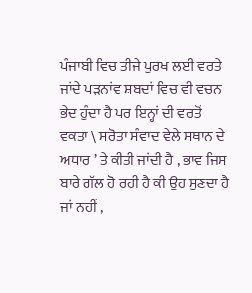ਪੰਜਾਬੀ ਵਿਚ ਤੀਜੇ ਪੁਰਖ ਲਈ ਵਰਤੇ ਜਾਂਦੇ ਪੜਨਾਂਵ ਸ਼ਬਦਾਂ ਵਿਚ ਵੀ ਵਚਨ ਭੇਦ ਹੁੰਦਾ ਹੈ ਪਰ ਇਨ੍ਹਾਂ ਦੀ ਵਰਤੋਂ ਵਕਤਾ \ ਸਰੋਤਾ ਸੰਵਾਦ ਵੇਲੇ ਸਥਾਨ ਦੇ ਅਧਾਰ ’ ਤੇ ਕੀਤੀ ਜਾਂਦੀ ਹੈ , ਭਾਵ ਜਿਸ ਬਾਰੇ ਗੱਲ ਹੋ ਰਹੀ ਹੈ ਕੀ ਉਹ ਸੁਣਦਾ ਹੈ ਜਾਂ ਨਹੀਂ ,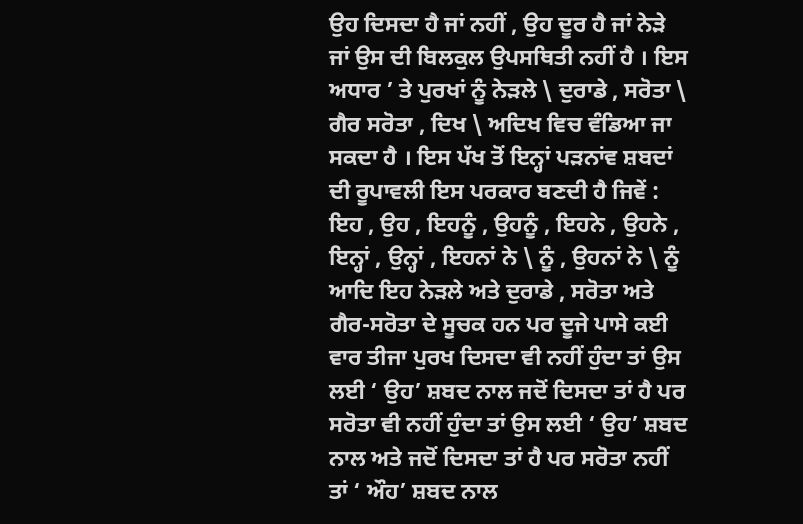ਉਹ ਦਿਸਦਾ ਹੈ ਜਾਂ ਨਹੀਂ , ਉਹ ਦੂਰ ਹੈ ਜਾਂ ਨੇੜੇ ਜਾਂ ਉਸ ਦੀ ਬਿਲਕੁਲ ਉਪਸਥਿਤੀ ਨਹੀਂ ਹੈ । ਇਸ ਅਧਾਰ ’ ਤੇ ਪੁਰਖਾਂ ਨੂੰ ਨੇੜਲੇ \ ਦੁਰਾਡੇ , ਸਰੋਤਾ \ ਗੈਰ ਸਰੋਤਾ , ਦਿਖ \ ਅਦਿਖ ਵਿਚ ਵੰਡਿਆ ਜਾ ਸਕਦਾ ਹੈ । ਇਸ ਪੱਖ ਤੋਂ ਇਨ੍ਹਾਂ ਪੜਨਾਂਵ ਸ਼ਬਦਾਂ ਦੀ ਰੂਪਾਵਲੀ ਇਸ ਪਰਕਾਰ ਬਣਦੀ ਹੈ ਜਿਵੇਂ : ਇਹ , ਉਹ , ਇਹਨੂੰ , ਉਹਨੂੰ , ਇਹਨੇ , ਉਹਨੇ , ਇਨ੍ਹਾਂ , ਉਨ੍ਹਾਂ , ਇਹਨਾਂ ਨੇ \ ਨੂੰ , ਉਹਨਾਂ ਨੇ \ ਨੂੰ ਆਦਿ ਇਹ ਨੇੜਲੇ ਅਤੇ ਦੁਰਾਡੇ , ਸਰੋਤਾ ਅਤੇ ਗੈਰ-ਸਰੋਤਾ ਦੇ ਸੂਚਕ ਹਨ ਪਰ ਦੂਜੇ ਪਾਸੇ ਕਈ ਵਾਰ ਤੀਜਾ ਪੁਰਖ ਦਿਸਦਾ ਵੀ ਨਹੀਂ ਹੁੰਦਾ ਤਾਂ ਉਸ ਲਈ ‘ ਉਹ’ ਸ਼ਬਦ ਨਾਲ ਜਦੋਂ ਦਿਸਦਾ ਤਾਂ ਹੈ ਪਰ ਸਰੋਤਾ ਵੀ ਨਹੀਂ ਹੁੰਦਾ ਤਾਂ ਉਸ ਲਈ ‘ ਉਹ’ ਸ਼ਬਦ ਨਾਲ ਅਤੇ ਜਦੋਂ ਦਿਸਦਾ ਤਾਂ ਹੈ ਪਰ ਸਰੋਤਾ ਨਹੀਂ ਤਾਂ ‘ ਔਹ’ ਸ਼ਬਦ ਨਾਲ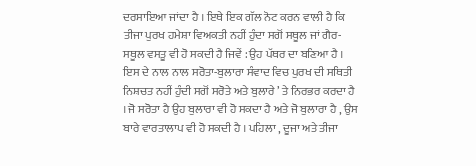ਦਰਸਾਇਆ ਜਾਂਦਾ ਹੈ । ਇਥੇ ਇਕ ਗੱਲ ਨੋਟ ਕਰਨ ਵਾਲੀ ਹੈ ਕਿ ਤੀਜਾ ਪੁਰਖ ਹਮੇਸ਼ਾ ਵਿਅਕਤੀ ਨਹੀਂ ਹੁੰਦਾ ਸਗੋਂ ਸਥੂਲ ਜਾਂ ਗੈਰ-ਸਥੂਲ ਵਸਤੂ ਵੀ ਹੋ ਸਕਦੀ ਹੈ ਜਿਵੇਂ : ਉਹ ਪੱਥਰ ਦਾ ਬਣਿਆ ਹੈ । ਇਸ ਦੇ ਨਾਲ ਨਾਲ ਸਰੋਤਾ-ਬੁਲਾਰਾ ਸੰਵਾਦ ਵਿਚ ਪੁਰਖ ਦੀ ਸਥਿਤੀ ਨਿਸ਼ਚਤ ਨਹੀਂ ਹੁੰਦੀ ਸਗੋਂ ਸਰੋਤੇ ਅਤੇ ਬੁਲਾਰੇ ’ ਤੇ ਨਿਰਭਰ ਕਰਦਾ ਹੈ । ਜੋ ਸਰੋਤਾ ਹੈ ਉਹ ਬੁਲਾਰਾ ਵੀ ਹੋ ਸਕਦਾ ਹੈ ਅਤੇ ਜੋ ਬੁਲਾਰਾ ਹੈ , ਉਸ ਬਾਰੇ ਵਾਰਤਾਲਾਪ ਵੀ ਹੋ ਸਕਦੀ ਹੈ । ਪਹਿਲਾ , ਦੂਜਾ ਅਤੇ ਤੀਜਾ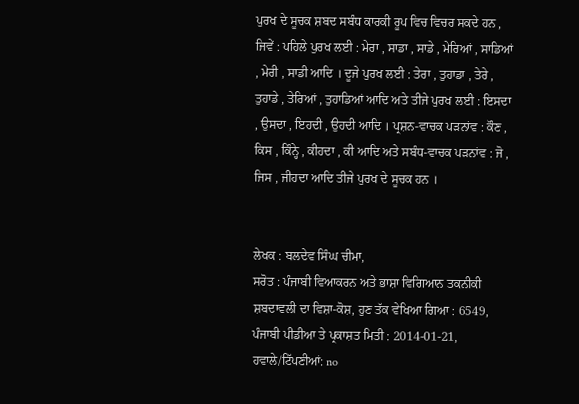ਪੁਰਖ ਦੇ ਸੂਚਕ ਸ਼ਬਦ ਸਬੰਧ ਕਾਰਕੀ ਰੂਪ ਵਿਚ ਵਿਚਰ ਸਕਦੇ ਹਨ , ਜਿਵੇਂ : ਪਹਿਲੇ ਪੁਰਖ ਲਈ : ਮੇਰਾ , ਸਾਡਾ , ਸਾਡੇ , ਮੇਰਿਆਂ , ਸਾਡਿਆਂ , ਮੇਰੀ , ਸਾਡੀ ਆਦਿ । ਦੂਜੇ ਪੁਰਖ ਲਈ : ਤੇਰਾ , ਤੁਹਾਡਾ , ਤੇਰੇ , ਤੁਹਾਡੇ , ਤੇਰਿਆਂ , ਤੁਹਾਡਿਆਂ ਆਦਿ ਅਤੇ ਤੀਜੇ ਪੁਰਖ ਲਈ : ਇਸਦਾ , ਉਸਦਾ , ਇਹਦੀ , ਉਹਦੀ ਆਦਿ । ਪ੍ਰਸ਼ਨ-ਵਾਚਕ ਪੜਨਾਂਵ : ਕੌਣ , ਕਿਸ , ਕਿੰਨ੍ਹੇ , ਕੀਹਦਾ , ਕੀ ਆਦਿ ਅਤੇ ਸਬੰਧ-ਵਾਚਕ ਪੜਨਾਂਵ : ਜੋ , ਜਿਸ , ਜੀਹਦਾ ਆਦਿ ਤੀਜੇ ਪੁਰਖ ਦੇ ਸੂਚਕ ਹਨ ।


ਲੇਖਕ : ਬਲਦੇਵ ਸਿੰਘ ਚੀਮਾ,
ਸਰੋਤ : ਪੰਜਾਬੀ ਵਿਆਕਰਨ ਅਤੇ ਭਾਸ਼ਾ ਵਿਗਿਆਨ ਤਕਨੀਕੀ ਸ਼ਬਦਾਵਲੀ ਦਾ ਵਿਸ਼ਾ-ਕੋਸ਼, ਹੁਣ ਤੱਕ ਵੇਖਿਆ ਗਿਆ : 6549, ਪੰਜਾਬੀ ਪੀਡੀਆ ਤੇ ਪ੍ਰਕਾਸ਼ਤ ਮਿਤੀ : 2014-01-21, ਹਵਾਲੇ/ਟਿੱਪਣੀਆਂ: no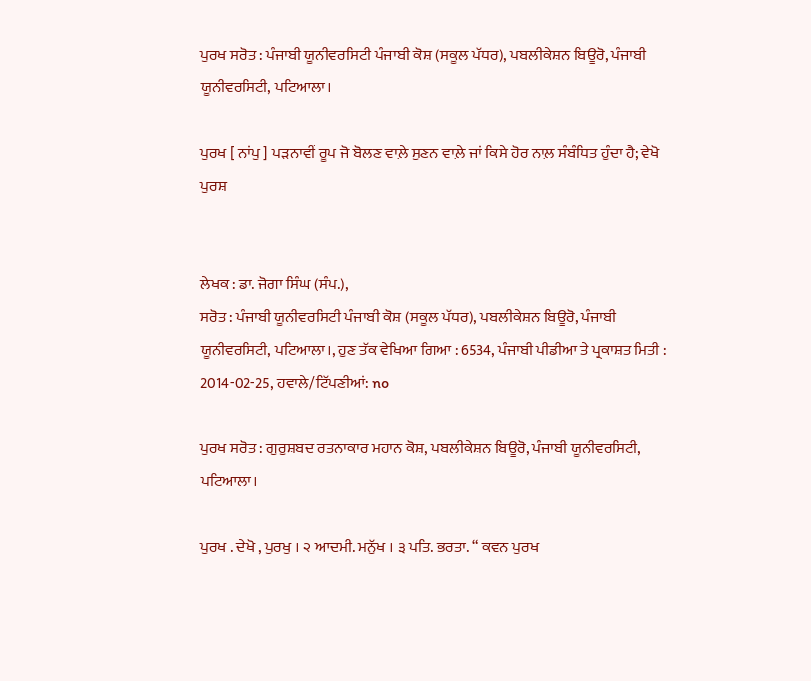ਪੁਰਖ ਸਰੋਤ : ਪੰਜਾਬੀ ਯੂਨੀਵਰਸਿਟੀ ਪੰਜਾਬੀ ਕੋਸ਼ (ਸਕੂਲ ਪੱਧਰ), ਪਬਲੀਕੇਸ਼ਨ ਬਿਊਰੋ, ਪੰਜਾਬੀ ਯੂਨੀਵਰਸਿਟੀ, ਪਟਿਆਲਾ।

ਪੁਰਖ [ ਨਾਂਪੁ ] ਪੜਨਾਵੀਂ ਰੂਪ ਜੋ ਬੋਲਣ ਵਾਲ਼ੇ ਸੁਣਨ ਵਾਲ਼ੇ ਜਾਂ ਕਿਸੇ ਹੋਰ ਨਾਲ਼ ਸੰਬੰਧਿਤ ਹੁੰਦਾ ਹੈ; ਵੇਖੋ ਪੁਰਸ਼


ਲੇਖਕ : ਡਾ. ਜੋਗਾ ਸਿੰਘ (ਸੰਪ.),
ਸਰੋਤ : ਪੰਜਾਬੀ ਯੂਨੀਵਰਸਿਟੀ ਪੰਜਾਬੀ ਕੋਸ਼ (ਸਕੂਲ ਪੱਧਰ), ਪਬਲੀਕੇਸ਼ਨ ਬਿਊਰੋ, ਪੰਜਾਬੀ ਯੂਨੀਵਰਸਿਟੀ, ਪਟਿਆਲਾ।, ਹੁਣ ਤੱਕ ਵੇਖਿਆ ਗਿਆ : 6534, ਪੰਜਾਬੀ ਪੀਡੀਆ ਤੇ ਪ੍ਰਕਾਸ਼ਤ ਮਿਤੀ : 2014-02-25, ਹਵਾਲੇ/ਟਿੱਪਣੀਆਂ: no

ਪੁਰਖ ਸਰੋਤ : ਗੁਰੁਸ਼ਬਦ ਰਤਨਾਕਾਰ ਮਹਾਨ ਕੋਸ਼, ਪਬਲੀਕੇਸ਼ਨ ਬਿਊਰੋ, ਪੰਜਾਬੀ ਯੂਨੀਵਰਸਿਟੀ, ਪਟਿਆਲਾ।

ਪੁਰਖ . ਦੇਖੋ , ਪੁਰਖੁ । ੨ ਆਦਮੀ. ਮਨੁੱਖ । ੩ ਪਤਿ. ਭਰਤਾ. “ ਕਵਨ ਪੁਰਖ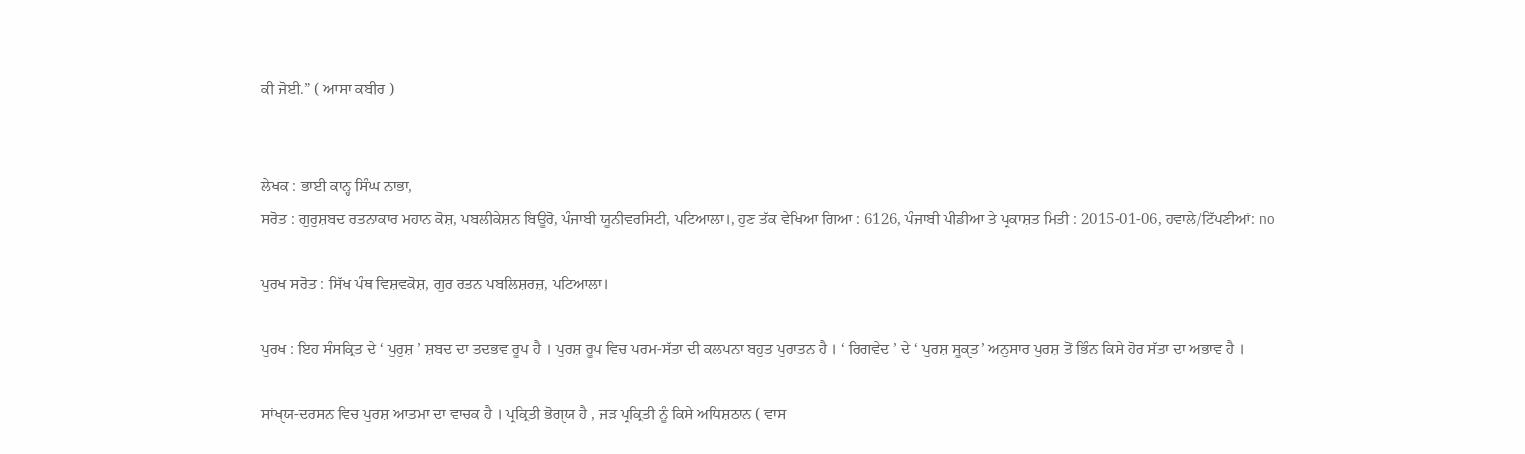ਕੀ ਜੋਈ.” ( ਆਸਾ ਕਬੀਰ )


ਲੇਖਕ : ਭਾਈ ਕਾਨ੍ਹ ਸਿੰਘ ਨਾਭਾ,
ਸਰੋਤ : ਗੁਰੁਸ਼ਬਦ ਰਤਨਾਕਾਰ ਮਹਾਨ ਕੋਸ਼, ਪਬਲੀਕੇਸ਼ਨ ਬਿਊਰੋ, ਪੰਜਾਬੀ ਯੂਨੀਵਰਸਿਟੀ, ਪਟਿਆਲਾ।, ਹੁਣ ਤੱਕ ਵੇਖਿਆ ਗਿਆ : 6126, ਪੰਜਾਬੀ ਪੀਡੀਆ ਤੇ ਪ੍ਰਕਾਸ਼ਤ ਮਿਤੀ : 2015-01-06, ਹਵਾਲੇ/ਟਿੱਪਣੀਆਂ: no

ਪੁਰਖ ਸਰੋਤ : ਸਿੱਖ ਪੰਥ ਵਿਸ਼ਵਕੋਸ਼, ਗੁਰ ਰਤਨ ਪਬਲਿਸ਼ਰਜ਼, ਪਟਿਆਲਾ।

ਪੁਰਖ : ਇਹ ਸੰਸਕ੍ਰਿਤ ਦੇ ‘ ਪੁਰੁਸ਼ ’ ਸ਼ਬਦ ਦਾ ਤਦਭਵ ਰੂਪ ਹੈ । ਪੁਰਸ਼ ਰੂਪ ਵਿਚ ਪਰਮ-ਸੱਤਾ ਦੀ ਕਲਪਨਾ ਬਹੁਤ ਪੁਰਾਤਨ ਹੈ । ‘ ਰਿਗਵੇਦ ’ ਦੇ ‘ ਪੁਰਸ਼ ਸੂਕੑਤ’ ਅਨੁਸਾਰ ਪੁਰਸ਼ ਤੋਂ ਭਿੰਨ ਕਿਸੇ ਹੋਰ ਸੱਤਾ ਦਾ ਅਭਾਵ ਹੈ ।

ਸਾਂਖੑਯ-ਦਰਸਨ ਵਿਚ ਪੁਰਸ਼ ਆਤਮਾ ਦਾ ਵਾਚਕ ਹੈ । ਪ੍ਰਕ੍ਰਿਤੀ ਭੋਗੑਯ ਹੈ , ਜੜ ਪ੍ਰਕ੍ਰਿਤੀ ਨੂੰ ਕਿਸੇ ਅਧਿਸ਼ਠਾਨ ( ਵਾਸ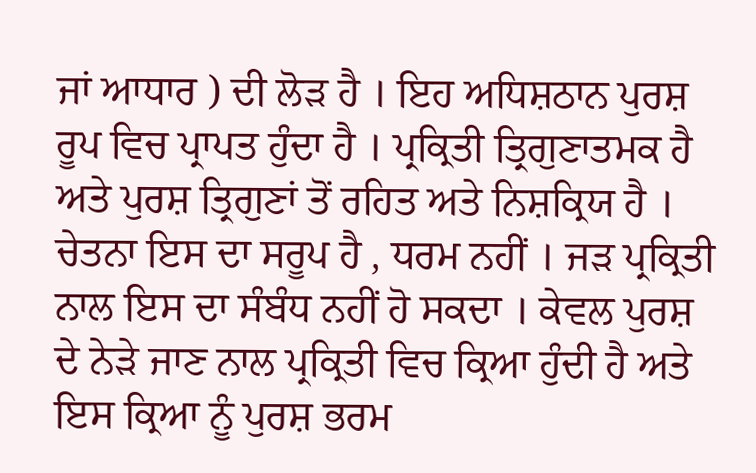ਜਾਂ ਆਧਾਰ ) ਦੀ ਲੋੜ ਹੈ । ਇਹ ਅਧਿਸ਼ਠਾਨ ਪੁਰਸ਼ ਰੂਪ ਵਿਚ ਪ੍ਰਾਪਤ ਹੁੰਦਾ ਹੈ । ਪ੍ਰਕ੍ਰਿਤੀ ਤ੍ਰਿਗੁਣਾਤਮਕ ਹੈ ਅਤੇ ਪੁਰਸ਼ ਤ੍ਰਿਗੁਣਾਂ ਤੋਂ ਰਹਿਤ ਅਤੇ ਨਿਸ਼ਕ੍ਰਿਯ ਹੈ । ਚੇਤਨਾ ਇਸ ਦਾ ਸਰੂਪ ਹੈ , ਧਰਮ ਨਹੀਂ । ਜੜ ਪ੍ਰਕ੍ਰਿਤੀ ਨਾਲ ਇਸ ਦਾ ਸੰਬੰਧ ਨਹੀਂ ਹੋ ਸਕਦਾ । ਕੇਵਲ ਪੁਰਸ਼ ਦੇ ਨੇੜੇ ਜਾਣ ਨਾਲ ਪ੍ਰਕ੍ਰਿਤੀ ਵਿਚ ਕ੍ਰਿਆ ਹੁੰਦੀ ਹੈ ਅਤੇ ਇਸ ਕ੍ਰਿਆ ਨੂੰ ਪੁਰਸ਼ ਭਰਮ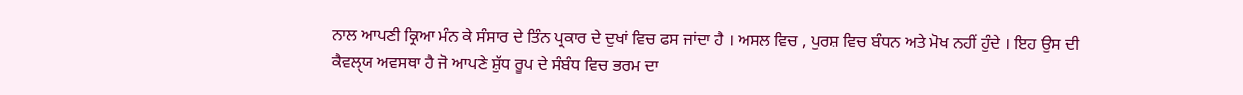ਨਾਲ ਆਪਣੀ ਕ੍ਰਿਆ ਮੰਨ ਕੇ ਸੰਸਾਰ ਦੇ ਤਿੰਨ ਪ੍ਰਕਾਰ ਦੇ ਦੁਖਾਂ ਵਿਚ ਫਸ ਜਾਂਦਾ ਹੈ । ਅਸਲ ਵਿਚ , ਪੁਰਸ਼ ਵਿਚ ਬੰਧਨ ਅਤੇ ਮੋਖ ਨਹੀਂ ਹੁੰਦੇ । ਇਹ ਉਸ ਦੀ ਕੈਵਲੑਯ ਅਵਸਥਾ ਹੈ ਜੋ ਆਪਣੇ ਸ਼ੁੱਧ ਰੂਪ ਦੇ ਸੰਬੰਧ ਵਿਚ ਭਰਮ ਦਾ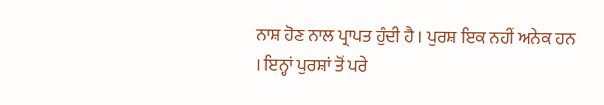ਨਾਸ਼ ਹੋਣ ਨਾਲ ਪ੍ਰਾਪਤ ਹੁੰਦੀ ਹੈ । ਪੁਰਸ਼ ਇਕ ਨਹੀਂ ਅਨੇਕ ਹਨ । ਇਨ੍ਹਾਂ ਪੁਰਸ਼ਾਂ ਤੋਂ ਪਰੇ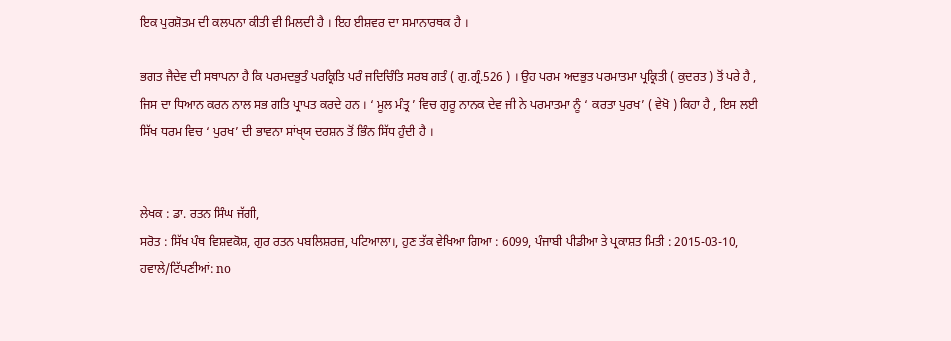ਇਕ ਪੁਰਸ਼ੋਤਮ ਦੀ ਕਲਪਨਾ ਕੀਤੀ ਵੀ ਮਿਲਦੀ ਹੈ । ਇਹ ਈਸ਼ਵਰ ਦਾ ਸਮਾਨਾਰਥਕ ਹੈ ।

ਭਗਤ ਜੈਦੇਵ ਦੀ ਸਥਾਪਨਾ ਹੈ ਕਿ ਪਰਮਦਭੁਤੰ ਪਰਕ੍ਰਿਤਿ ਪਰੰ ਜਦਿਚਿੰਤਿ ਸਰਬ ਗਤੰ ( ਗੁ.ਗ੍ਰੰ.526 ) । ਉਹ ਪਰਮ ਅਦਭੁਤ ਪਰਮਾਤਮਾ ਪ੍ਰਕ੍ਰਿਤੀ ( ਕੁਦਰਤ ) ਤੋਂ ਪਰੇ ਹੈ , ਜਿਸ ਦਾ ਧਿਆਨ ਕਰਨ ਨਾਲ ਸਭ ਗਤਿ ਪ੍ਰਾਪਤ ਕਰਦੇ ਹਨ । ‘ ਮੂਲ ਮੰਤ੍ਰ ’ ਵਿਚ ਗੁਰੂ ਨਾਨਕ ਦੇਵ ਜੀ ਨੇ ਪਰਮਾਤਮਾ ਨੂੰ ‘ ਕਰਤਾ ਪੁਰਖ’ ( ਵੇਖੋ ) ਕਿਹਾ ਹੈ , ਇਸ ਲਈ ਸਿੱਖ ਧਰਮ ਵਿਚ ‘ ਪੁਰਖ’ ਦੀ ਭਾਵਨਾ ਸਾਂਖੑਯ ਦਰਸ਼ਨ ਤੋਂ ਭਿੰਨ ਸਿੱਧ ਹੁੰਦੀ ਹੈ ।


ਲੇਖਕ : ਡਾ. ਰਤਨ ਸਿੰਘ ਜੱਗੀ,
ਸਰੋਤ : ਸਿੱਖ ਪੰਥ ਵਿਸ਼ਵਕੋਸ਼, ਗੁਰ ਰਤਨ ਪਬਲਿਸ਼ਰਜ਼, ਪਟਿਆਲਾ।, ਹੁਣ ਤੱਕ ਵੇਖਿਆ ਗਿਆ : 6099, ਪੰਜਾਬੀ ਪੀਡੀਆ ਤੇ ਪ੍ਰਕਾਸ਼ਤ ਮਿਤੀ : 2015-03-10, ਹਵਾਲੇ/ਟਿੱਪਣੀਆਂ: no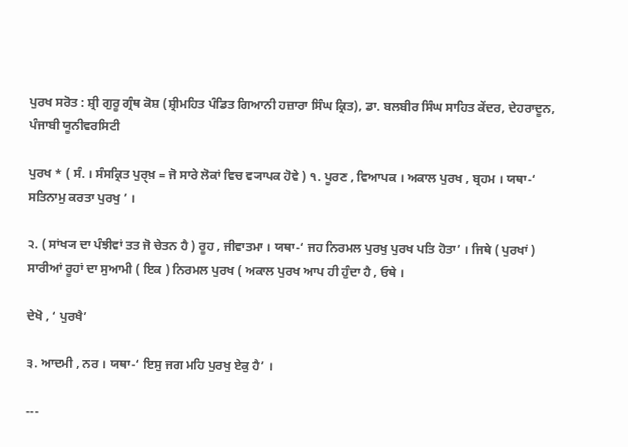ਪੁਰਖ ਸਰੋਤ : ਸ਼੍ਰੀ ਗੁਰੂ ਗ੍ਰੰਥ ਕੋਸ਼ (ਸ਼੍ਰੀਮਹਿਤ ਪੰਡਿਤ ਗਿਆਨੀ ਹਜ਼ਾਰਾ ਸਿੰਘ ਕ੍ਰਿਤ), ਡਾ. ਬਲਬੀਰ ਸਿੰਘ ਸਾਹਿਤ ਕੇਂਦਰ, ਦੇਹਰਾਦੂਨ, ਪੰਜਾਬੀ ਯੂਨੀਵਰਸਿਟੀ

ਪੁਰਖ * ( ਸੰ. । ਸੰਸਕ੍ਰਿਤ ਪੁਰੑਖ਼ = ਜੋ ਸਾਰੇ ਲੋਕਾਂ ਵਿਚ ਵ੍ਯਾਪਕ ਹੋਵੇ ) ੧. ਪੂਰਣ , ਵਿਆਪਕ । ਅਕਾਲ ਪੁਰਖ , ਬ੍ਰਹਮ । ਯਥਾ-‘ ਸਤਿਨਾਮੁ ਕਰਤਾ ਪੁਰਖੁ ’ ।

੨. ( ਸਾਂਖ੍ਯ ਦਾ ਪੰਝੀਵਾਂ ਤਤ ਜੋ ਚੇਤਨ ਹੈ ) ਰੂਹ , ਜੀਵਾਤਮਾ । ਯਥਾ-‘ ਜਹ ਨਿਰਮਲ ਪੁਰਖੁ ਪੁਰਖ ਪਤਿ ਹੋਤਾ’ । ਜਿਥੇ ( ਪੁਰਖਾਂ ) ਸਾਰੀਆਂ ਰੂਹਾਂ ਦਾ ਸੁਆਮੀ ( ਇਕ ) ਨਿਰਮਲ ਪੁਰਖ ( ਅਕਾਲ ਪੁਰਖ ਆਪ ਹੀ ਹੁੰਦਾ ਹੈ , ਓਥੇ ।

ਦੇਖੋ , ‘ ਪੁਰਖੈ’

੩. ਆਦਮੀ , ਨਰ । ਯਥਾ-‘ ਇਸੁ ਜਗ ਮਹਿ ਪੁਰਖੁ ਏਕੁ ਹੈ’ ।

---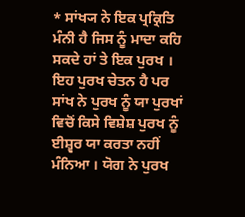* ਸਾਂਖ੍ਯ ਨੇ ਇਕ ਪ੍ਰਕ੍ਰਿਤਿ ਮੰਨੀ ਹੈ ਜਿਸ ਨੂੰ ਮਾਦਾ ਕਹਿ ਸਕਦੇ ਹਾਂ ਤੇ ਇਕ ਪੁਰਖ । ਇਹ ਪੁਰਖ ਚੇਤਨ ਹੈ ਪਰ ਸਾਂਖ ਨੇ ਪੁਰਖ ਨੂੰ ਯਾ ਪੁਰਖਾਂ ਵਿਚੋਂ ਕਿਸੇ ਵਿਸ਼ੇਸ਼ ਪੁਰਖ ਨੂੰ ਈਸ਼੍ਵਰ ਯਾ ਕਰਤਾ ਨਹੀਂ ਮੰਨਿਆ । ਯੋਗ ਨੇ ਪੁਰਖ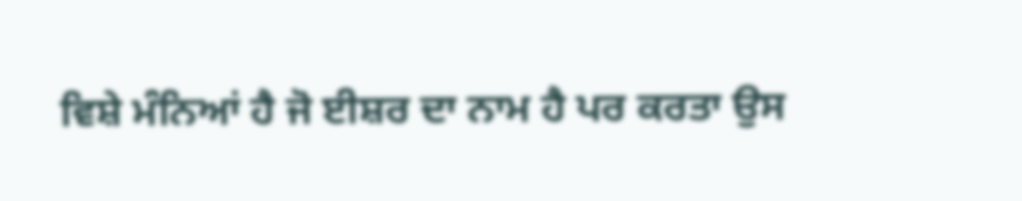ਵਿਸ਼ੇ ਮੰਨਿਆਂ ਹੈ ਜੋ ਈਸ਼ਰ ਦਾ ਨਾਮ ਹੈ ਪਰ ਕਰਤਾ ਉਸ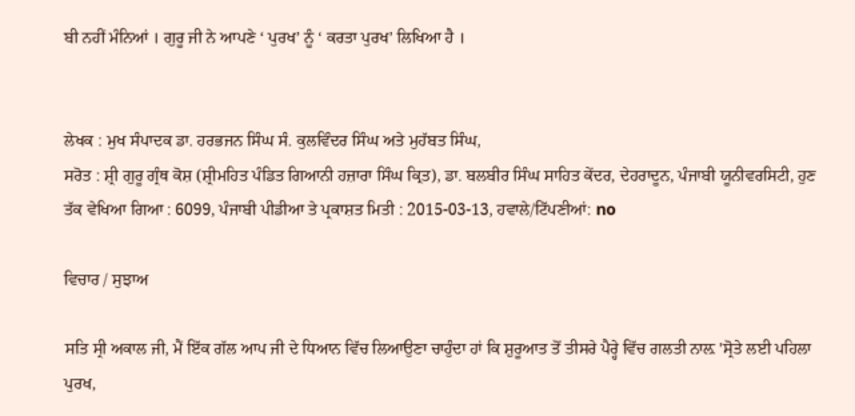ਬੀ ਨਹੀਂ ਮੰਨਿਆਂ । ਗੁਰੂ ਜੀ ਨੇ ਆਪਣੇ ‘ ਪੁਰਖ’ ਨੂੰ ‘ ਕਰਤਾ ਪੁਰਖ’ ਲਿਖਿਆ ਹੈ ।


ਲੇਖਕ : ਮੁਖ ਸੰਪਾਦਕ ਡਾ. ਹਰਭਜਨ ਸਿੰਘ ਸੰ. ਕੁਲਵਿੰਦਰ ਸਿੰਘ ਅਤੇ ਮੁਹੱਬਤ ਸਿੰਘ,
ਸਰੋਤ : ਸ਼੍ਰੀ ਗੁਰੂ ਗ੍ਰੰਥ ਕੋਸ਼ (ਸ਼੍ਰੀਮਹਿਤ ਪੰਡਿਤ ਗਿਆਨੀ ਹਜ਼ਾਰਾ ਸਿੰਘ ਕ੍ਰਿਤ), ਡਾ. ਬਲਬੀਰ ਸਿੰਘ ਸਾਹਿਤ ਕੇਂਦਰ, ਦੇਹਰਾਦੂਨ, ਪੰਜਾਬੀ ਯੂਨੀਵਰਸਿਟੀ, ਹੁਣ ਤੱਕ ਵੇਖਿਆ ਗਿਆ : 6099, ਪੰਜਾਬੀ ਪੀਡੀਆ ਤੇ ਪ੍ਰਕਾਸ਼ਤ ਮਿਤੀ : 2015-03-13, ਹਵਾਲੇ/ਟਿੱਪਣੀਆਂ: no

ਵਿਚਾਰ / ਸੁਝਾਅ

ਸਤਿ ਸ੍ਰੀ ਅਕਾਲ ਜੀ, ਮੈਂ ਇੱਕ ਗੱਲ ਆਪ ਜੀ ਦੇ ਧਿਆਨ ਵਿੱਚ ਲਿਆਉਣਾ ਚਾਹੁੰਦਾ ਹਾਂ ਕਿ ਸ਼ੁਰੂਆਤ ਤੋਂ ਤੀਸਰੇ ਪੈਰ੍ਹੇ ਵਿੱਚ ਗਲਤੀ ਨਾਲ਼ 'ਸ੍ਰੋਤੇ ਲਈ ਪਹਿਲਾ ਪੁਰਖ,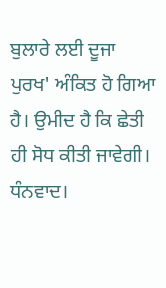ਬੁਲਾਰੇ ਲਈ ਦੂਜਾ ਪੁਰਖ' ਅੰਕਿਤ ਹੋ ਗਿਆ ਹੈ। ਉਮੀਦ ਹੈ ਕਿ ਛੇਤੀ ਹੀ ਸੋਧ ਕੀਤੀ ਜਾਵੇਗੀ। ਧੰਨਵਾਦ।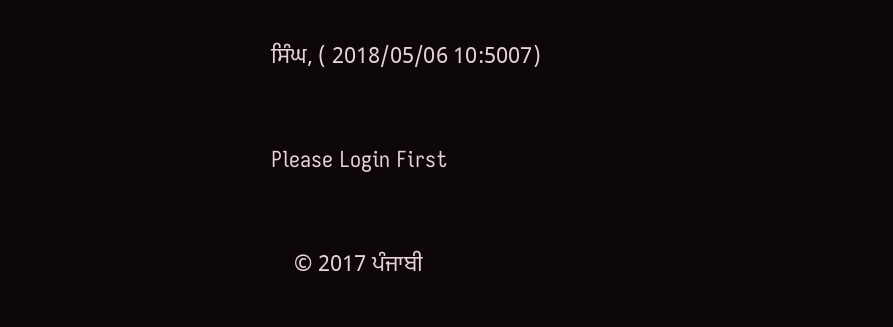ਸਿੰਘ, ( 2018/05/06 10:5007)


Please Login First


    © 2017 ਪੰਜਾਬੀ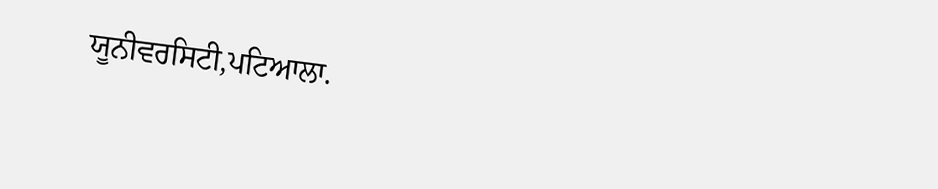ਯੂਨੀਵਰਸਿਟੀ,ਪਟਿਆਲਾ.